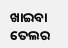ଖାଇବା ତେଲର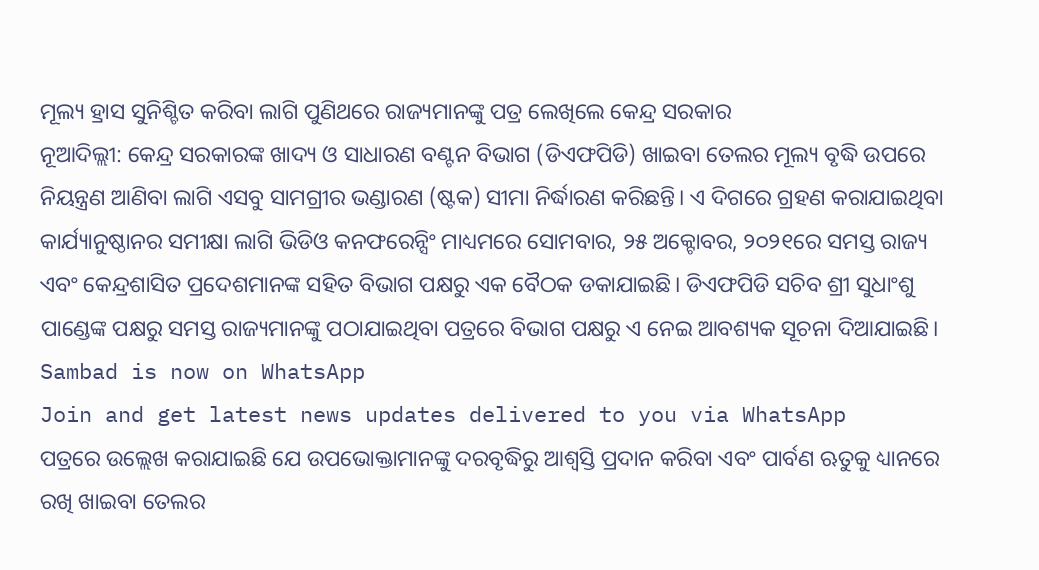ମୂଲ୍ୟ ହ୍ରାସ ସୁନିଶ୍ଚିତ କରିବା ଲାଗି ପୁଣିଥରେ ରାଜ୍ୟମାନଙ୍କୁ ପତ୍ର ଲେଖିଲେ କେନ୍ଦ୍ର ସରକାର
ନୂଆଦିଲ୍ଲୀ: କେନ୍ଦ୍ର ସରକାରଙ୍କ ଖାଦ୍ୟ ଓ ସାଧାରଣ ବଣ୍ଟନ ବିଭାଗ (ଡିଏଫପିଡି) ଖାଇବା ତେଲର ମୂଲ୍ୟ ବୃଦ୍ଧି ଉପରେ ନିୟନ୍ତ୍ରଣ ଆଣିବା ଲାଗି ଏସବୁ ସାମଗ୍ରୀର ଭଣ୍ଡାରଣ (ଷ୍ଟକ) ସୀମା ନିର୍ଦ୍ଧାରଣ କରିଛନ୍ତି। ଏ ଦିଗରେ ଗ୍ରହଣ କରାଯାଇଥିବା କାର୍ଯ୍ୟାନୁଷ୍ଠାନର ସମୀକ୍ଷା ଲାଗି ଭିଡିଓ କନଫରେନ୍ସିଂ ମାଧ୍ୟମରେ ସୋମବାର, ୨୫ ଅକ୍ଟୋବର, ୨୦୨୧ରେ ସମସ୍ତ ରାଜ୍ୟ ଏବଂ କେନ୍ଦ୍ରଶାସିତ ପ୍ରଦେଶମାନଙ୍କ ସହିତ ବିଭାଗ ପକ୍ଷରୁ ଏକ ବୈଠକ ଡକାଯାଇଛି। ଡିଏଫପିଡି ସଚିବ ଶ୍ରୀ ସୁଧାଂଶୁ ପାଣ୍ଡେଙ୍କ ପକ୍ଷରୁ ସମସ୍ତ ରାଜ୍ୟମାନଙ୍କୁ ପଠାଯାଇଥିବା ପତ୍ରରେ ବିଭାଗ ପକ୍ଷରୁ ଏ ନେଇ ଆବଶ୍ୟକ ସୂଚନା ଦିଆଯାଇଛି।
Sambad is now on WhatsApp
Join and get latest news updates delivered to you via WhatsApp
ପତ୍ରରେ ଉଲ୍ଲେଖ କରାଯାଇଛି ଯେ ଉପଭୋକ୍ତାମାନଙ୍କୁ ଦରବୃଦ୍ଧିରୁ ଆଶ୍ବସ୍ତି ପ୍ରଦାନ କରିବା ଏବଂ ପାର୍ବଣ ଋତୁକୁ ଧ୍ୟାନରେ ରଖି ଖାଇବା ତେଲର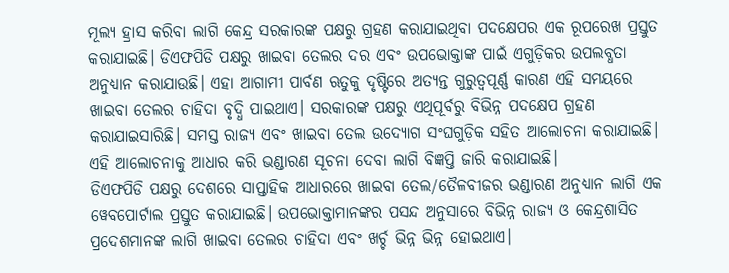ମୂଲ୍ୟ ହ୍ରାସ କରିବା ଲାଗି କେନ୍ଦ୍ର ସରକାରଙ୍କ ପକ୍ଷରୁ ଗ୍ରହଣ କରାଯାଇଥିବା ପଦକ୍ଷେପର ଏକ ରୂପରେଖ ପ୍ରସ୍ତୁତ କରାଯାଇଛି। ଡିଏଫପିଡି ପକ୍ଷରୁ ଖାଇବା ତେଲର ଦର ଏବଂ ଉପଭୋକ୍ତାଙ୍କ ପାଇଁ ଏଗୁଡ଼ିକର ଉପଲବ୍ଧତା ଅନୁଧ୍ୟାନ କରାଯାଉଛି। ଏହା ଆଗାମୀ ପାର୍ବଣ ଋତୁକୁ ଦୃଷ୍ଟିରେ ଅତ୍ୟନ୍ତ ଗୁରୁତ୍ବପୂର୍ଣ୍ଣ କାରଣ ଏହି ସମୟରେ ଖାଇବା ତେଲର ଚାହିଦା ବୃଦ୍ଧି ପାଇଥାଏ। ସରକାରଙ୍କ ପକ୍ଷରୁ ଏଥିପୂର୍ବରୁ ବିଭିନ୍ନ ପଦକ୍ଷେପ ଗ୍ରହଣ କରାଯାଇସାରିଛି। ସମସ୍ତ ରାଜ୍ୟ ଏବଂ ଖାଇବା ତେଲ ଉଦ୍ୟୋଗ ସଂଘଗୁଡ଼ିକ ସହିତ ଆଲୋଚନା କରାଯାଇଛି। ଏହି ଆଲୋଚନାକୁ ଆଧାର କରି ଭଣ୍ଡାରଣ ସୂଚନା ଦେବା ଲାଗି ବିଜ୍ଞପ୍ତି ଜାରି କରାଯାଇଛି।
ଡିଏଫପିଡି ପକ୍ଷରୁ ଦେଶରେ ସାପ୍ତାହିକ ଆଧାରରେ ଖାଇବା ତେଲ/ତୈଳବୀଜର ଭଣ୍ଡାରଣ ଅନୁଧ୍ୟାନ ଲାଗି ଏକ ୱେବପୋର୍ଟାଲ ପ୍ରସ୍ତୁତ କରାଯାଇଛି। ଉପଭୋକ୍ତାମାନଙ୍କର ପସନ୍ଦ ଅନୁସାରେ ବିଭିନ୍ନ ରାଜ୍ୟ ଓ କେନ୍ଦ୍ରଶାସିତ ପ୍ରଦେଶମାନଙ୍କ ଲାଗି ଖାଇବା ତେଲର ଚାହିଦା ଏବଂ ଖର୍ଚ୍ଚ ଭିନ୍ନ ଭିନ୍ନ ହୋଇଥାଏ।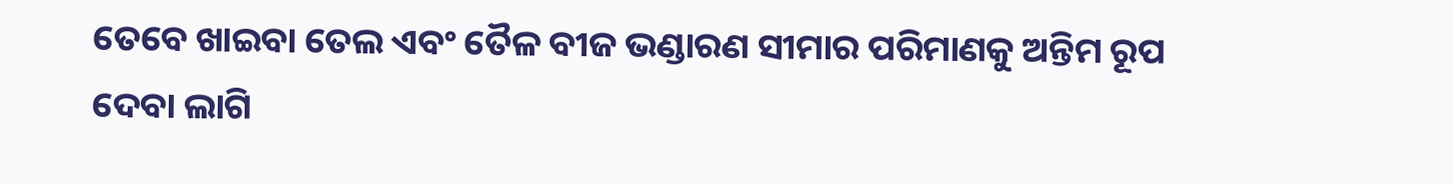ତେବେ ଖାଇବା ତେଲ ଏବଂ ତୈଳ ବୀଜ ଭଣ୍ଡାରଣ ସୀମାର ପରିମାଣକୁ ଅନ୍ତିମ ରୂପ ଦେବା ଲାଗି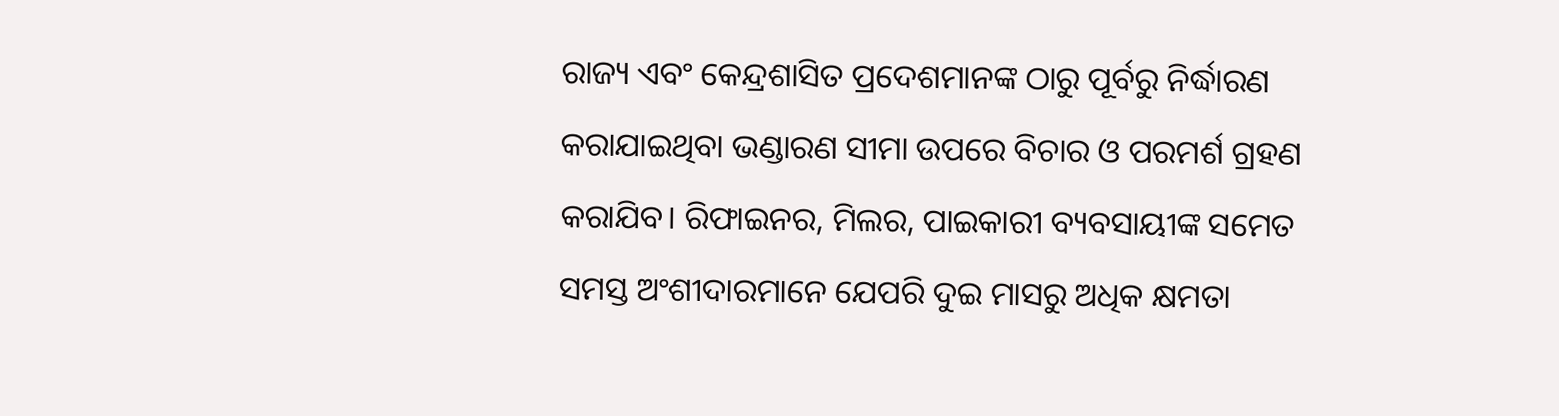ରାଜ୍ୟ ଏବଂ କେନ୍ଦ୍ରଶାସିତ ପ୍ରଦେଶମାନଙ୍କ ଠାରୁ ପୂର୍ବରୁ ନିର୍ଦ୍ଧାରଣ କରାଯାଇଥିବା ଭଣ୍ଡାରଣ ସୀମା ଉପରେ ବିଚାର ଓ ପରମର୍ଶ ଗ୍ରହଣ କରାଯିବ। ରିଫାଇନର, ମିଲର, ପାଇକାରୀ ବ୍ୟବସାୟୀଙ୍କ ସମେତ ସମସ୍ତ ଅଂଶୀଦାରମାନେ ଯେପରି ଦୁଇ ମାସରୁ ଅଧିକ କ୍ଷମତା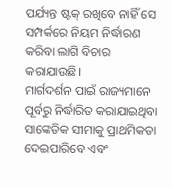ପର୍ଯ୍ୟନ୍ତ ଷ୍ଟକ୍ ରଖିବେ ନାହିଁ ସେ ସମ୍ପର୍କରେ ନିୟମ ନିର୍ଦ୍ଧାରଣ କରିବା ଲାଗି ବିଚାର କରାଯାଉଛି।
ମାର୍ଗଦର୍ଶନ ପାଇଁ ରାଜ୍ୟମାନେ ପୂର୍ବରୁ ନିର୍ଦ୍ଧାରିତ କରାଯାଇଥିବା ସାଙ୍କେତିକ ସୀମାକୁ ପ୍ରାଥମିକତା ଦେଇପାରିବେ ଏବଂ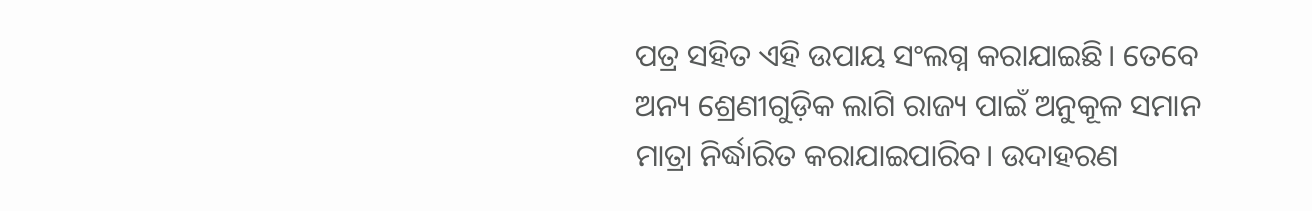ପତ୍ର ସହିତ ଏହି ଉପାୟ ସଂଲଗ୍ନ କରାଯାଇଛି। ତେବେ ଅନ୍ୟ ଶ୍ରେଣୀଗୁଡ଼ିକ ଲାଗି ରାଜ୍ୟ ପାଇଁ ଅନୁକୂଳ ସମାନ ମାତ୍ରା ନିର୍ଦ୍ଧାରିତ କରାଯାଇପାରିବ। ଉଦାହରଣ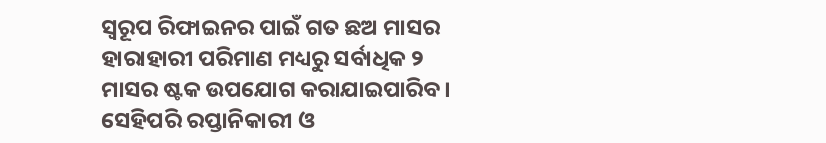ସ୍ବରୂପ ରିଫାଇନର ପାଇଁ ଗତ ଛଅ ମାସର ହାରାହାରୀ ପରିମାଣ ମଧ୍ୟରୁ ସର୍ବାଧିକ ୨ ମାସର ଷ୍ଟକ ଉପଯୋଗ କରାଯାଇପାରିବ। ସେହିପରି ରପ୍ତାନିକାରୀ ଓ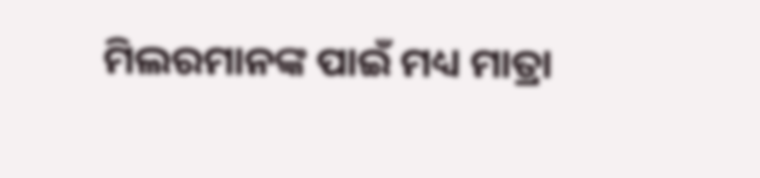ମିଲରମାନଙ୍କ ପାଇଁ ମଧ୍ୟ ମାତ୍ରା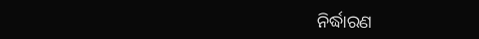ନିର୍ଦ୍ଧାରଣ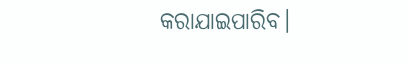କରାଯାଇପାରିବ।